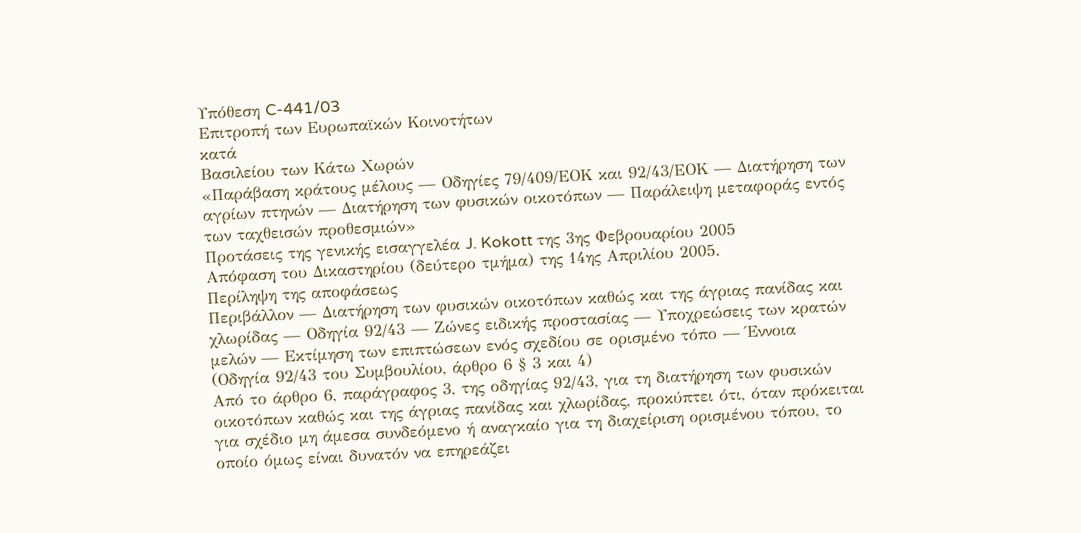Υπόθεση C-441/03
Επιτροπή των Ευρωπαϊκών Κοινοτήτων
κατά
Βασιλείου των Κάτω Χωρών
«Παράβαση κράτους μέλους — Οδηγίες 79/409/ΕΟΚ και 92/43/ΕΟΚ — Διατήρηση των αγρίων πτηνών — Διατήρηση των φυσικών οικοτόπων — Παράλειψη μεταφοράς εντός των ταχθεισών προθεσμιών»
Προτάσεις της γενικής εισαγγελέα J. Kokott της 3ης Φεβρουαρίου 2005
Απόφαση του Δικαστηρίου (δεύτερο τμήμα) της 14ης Απριλίου 2005.
Περίληψη της αποφάσεως
Περιβάλλον — Διατήρηση των φυσικών οικοτόπων καθώς και της άγριας πανίδας και χλωρίδας — Οδηγία 92/43 — Ζώνες ειδικής προστασίας — Υποχρεώσεις των κρατών μελών — Εκτίμηση των επιπτώσεων ενός σχεδίου σε ορισμένο τόπο — Έννοια
(Οδηγία 92/43 του Συμβουλίου, άρθρο 6 § 3 και 4)
Από το άρθρο 6, παράγραφος 3, της οδηγίας 92/43, για τη διατήρηση των φυσικών οικοτόπων καθώς και της άγριας πανίδας και χλωρίδας, προκύπτει ότι, όταν πρόκειται για σχέδιο μη άμεσα συνδεόμενο ή αναγκαίο για τη διαχείριση ορισμένου τόπου, το οποίο όμως είναι δυνατόν να επηρεάζει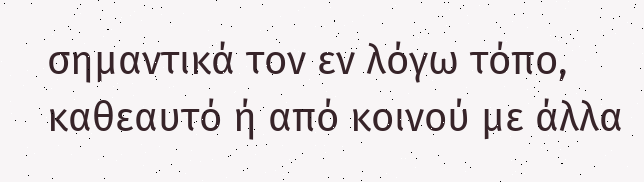σημαντικά τον εν λόγω τόπο, καθεαυτό ή από κοινού με άλλα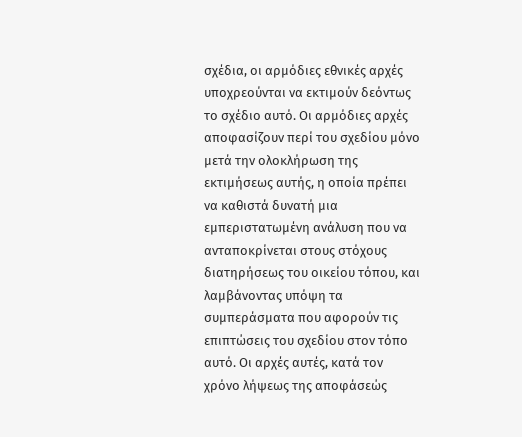σχέδια, οι αρμόδιες εθνικές αρχές υποχρεούνται να εκτιμούν δεόντως το σχέδιο αυτό. Oι αρμόδιες αρχές αποφασίζουν περί του σχεδίου μόνο μετά την ολοκλήρωση της εκτιμήσεως αυτής, η οποία πρέπει να καθιστά δυνατή μια εμπεριστατωμένη ανάλυση που να ανταποκρίνεται στους στόχους διατηρήσεως του οικείου τόπου, και λαμβάνοντας υπόψη τα συμπεράσματα που αφορούν τις επιπτώσεις του σχεδίου στον τόπο αυτό. Οι αρχές αυτές, κατά τον χρόνο λήψεως της αποφάσεώς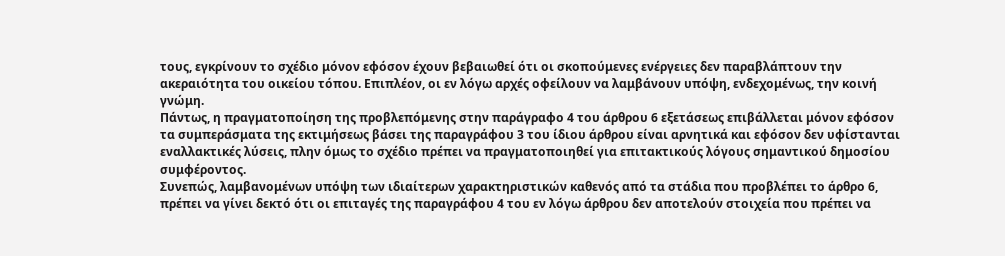τους, εγκρίνουν το σχέδιο μόνον εφόσον έχουν βεβαιωθεί ότι οι σκοπούμενες ενέργειες δεν παραβλάπτουν την ακεραιότητα του οικείου τόπου. Επιπλέον, οι εν λόγω αρχές οφείλουν να λαμβάνουν υπόψη, ενδεχομένως, την κοινή γνώμη.
Πάντως, η πραγματοποίηση της προβλεπόμενης στην παράγραφο 4 του άρθρου 6 εξετάσεως επιβάλλεται μόνον εφόσον τα συμπεράσματα της εκτιμήσεως βάσει της παραγράφου 3 του ίδιου άρθρου είναι αρνητικά και εφόσον δεν υφίστανται εναλλακτικές λύσεις, πλην όμως το σχέδιο πρέπει να πραγματοποιηθεί για επιτακτικούς λόγους σημαντικού δημοσίου συμφέροντος.
Συνεπώς, λαμβανομένων υπόψη των ιδιαίτερων χαρακτηριστικών καθενός από τα στάδια που προβλέπει το άρθρο 6, πρέπει να γίνει δεκτό ότι οι επιταγές της παραγράφου 4 του εν λόγω άρθρου δεν αποτελούν στοιχεία που πρέπει να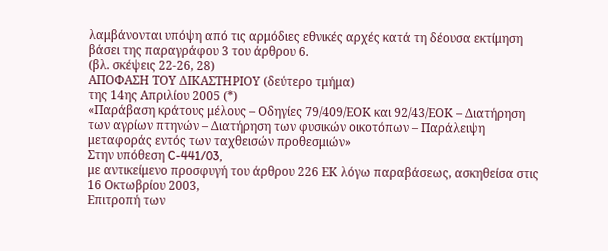λαμβάνονται υπόψη από τις αρμόδιες εθνικές αρχές κατά τη δέουσα εκτίμηση βάσει της παραγράφου 3 του άρθρου 6.
(βλ. σκέψεις 22-26, 28)
ΑΠΟΦΑΣΗ ΤΟΥ ΔΙΚΑΣΤΗΡΙΟΥ (δεύτερο τμήμα)
της 14ης Απριλίου 2005 (*)
«Παράβαση κράτους μέλους – Οδηγίες 79/409/ΕΟΚ και 92/43/ΕΟΚ – Διατήρηση των αγρίων πτηνών – Διατήρηση των φυσικών οικοτόπων – Παράλειψη μεταφοράς εντός των ταχθεισών προθεσμιών»
Στην υπόθεση C-441/03,
με αντικείμενο προσφυγή του άρθρου 226 ΕΚ λόγω παραβάσεως, ασκηθείσα στις 16 Οκτωβρίου 2003,
Επιτροπή των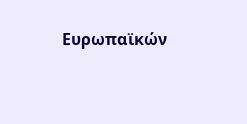Ευρωπαϊκών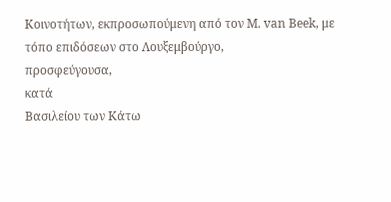Κοινοτήτων, εκπροσωπούμενη από τον Μ. van Beek, με τόπο επιδόσεων στο Λουξεμβούργο,
προσφεύγουσα,
κατά
Βασιλείου των Κάτω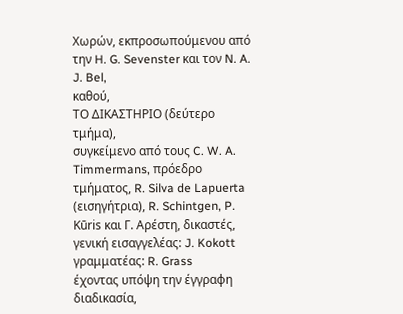Χωρών, εκπροσωπούμενου από την H. G. Sevenster και τον N. A. J. Bel,
καθού,
ΤΟ ΔΙΚΑΣΤΗΡΙΟ (δεύτερο τμήμα),
συγκείμενο από τους C. W. A. Timmermans, πρόεδρο τμήματος, R. Silva de Lapuerta (εισηγήτρια), R. Schintgen, P. Kūris και Γ. Αρέστη, δικαστές,
γενική εισαγγελέας: J. Kokott
γραμματέας: R. Grass
έχοντας υπόψη την έγγραφη διαδικασία,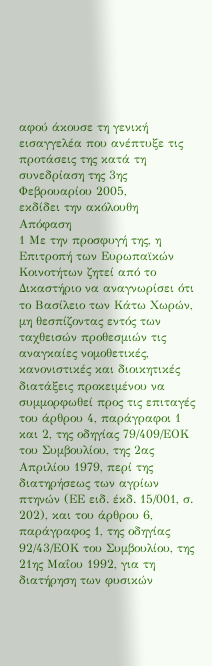αφού άκουσε τη γενική εισαγγελέα που ανέπτυξε τις προτάσεις της κατά τη συνεδρίαση της 3ης Φεβρουαρίου 2005,
εκδίδει την ακόλουθη
Απόφαση
1 Με την προσφυγή της, η Επιτροπή των Ευρωπαϊκών Κοινοτήτων ζητεί από το Δικαστήριο να αναγνωρίσει ότι το Βασίλειο των Κάτω Χωρών, μη θεσπίζοντας εντός των ταχθεισών προθεσμιών τις αναγκαίες νομοθετικές, κανονιστικές και διοικητικές διατάξεις προκειμένου να συμμορφωθεί προς τις επιταγές του άρθρου 4, παράγραφοι 1 και 2, της οδηγίας 79/409/ΕΟΚ του Συμβουλίου, της 2ας Απριλίου 1979, περί της διατηρήσεως των αγρίων πτηνών (ΕΕ ειδ. έκδ. 15/001, σ. 202), και του άρθρου 6, παράγραφος 1, της οδηγίας 92/43/ΕΟΚ του Συμβουλίου, της 21ης Μαΐου 1992, για τη διατήρηση των φυσικών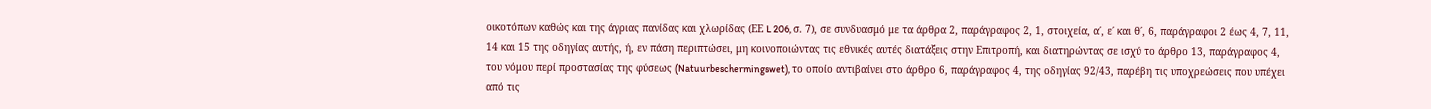οικοτόπων καθώς και της άγριας πανίδας και χλωρίδας (ΕΕ L 206, σ. 7), σε συνδυασμό με τα άρθρα 2, παράγραφος 2, 1, στοιχεία, α΄, ε΄ και θ΄, 6, παράγραφοι 2 έως 4, 7, 11, 14 και 15 της οδηγίας αυτής, ή, εν πάση περιπτώσει, μη κοινοποιώντας τις εθνικές αυτές διατάξεις στην Επιτροπή, και διατηρώντας σε ισχύ το άρθρο 13, παράγραφος 4, του νόμου περί προστασίας της φύσεως (Natuurbeschermingswet), το οποίο αντιβαίνει στο άρθρο 6, παράγραφος 4, της οδηγίας 92/43, παρέβη τις υποχρεώσεις που υπέχει από τις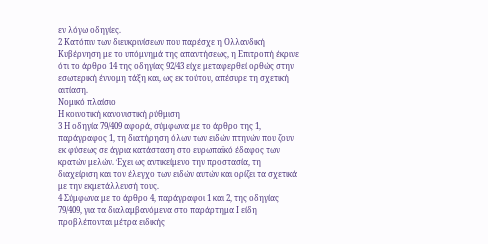εν λόγω οδηγίες.
2 Κατόπιν των διευκρινίσεων που παρέσχε η Ολλανδική Κυβέρνηση με το υπόμνημά της απαντήσεως, η Επιτροπή έκρινε ότι το άρθρο 14 της οδηγίας 92/43 είχε μεταφερθεί ορθώς στην εσωτερική έννομη τάξη και, ως εκ τούτου, απέσυρε τη σχετική αιτίαση.
Νομικό πλαίσιο
Η κοινοτική κανονιστική ρύθμιση
3 Η οδηγία 79/409 αφορά, σύμφωνα με το άρθρο της 1, παράγραφος 1, τη διατήρηση όλων των ειδών πτηνών που ζουν εκ φύσεως σε άγρια κατάσταση στο ευρωπαϊκό έδαφος των κρατών μελών. Έχει ως αντικείμενο την προστασία, τη διαχείριση και τον έλεγχο των ειδών αυτών και ορίζει τα σχετικά με την εκμετάλλευσή τους.
4 Σύμφωνα με το άρθρο 4, παράγραφοι 1 και 2, της οδηγίας 79/409, για τα διαλαμβανόμενα στο παράρτημα Ι είδη προβλέπονται μέτρα ειδικής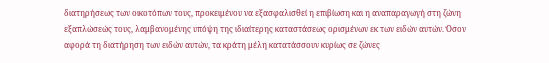διατηρήσεως των οικοτόπων τους, προκειμένου να εξασφαλισθεί η επιβίωση και η αναπαραγωγή στη ζώνη εξαπλώσεώς τους, λαμβανομένης υπόψη της ιδιαίτερης καταστάσεως ορισμένων εκ των ειδών αυτών. Όσον αφορά τη διατήρηση των ειδών αυτών, τα κράτη μέλη κατατάσσουν κυρίως σε ζώνες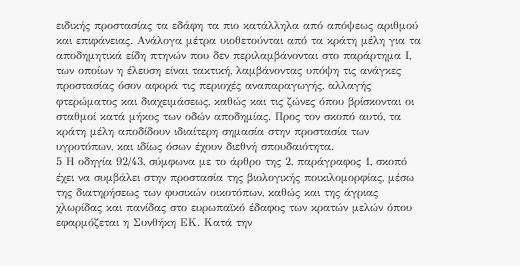ειδικής προστασίας τα εδάφη τα πιο κατάλληλα από απόψεως αριθμού και επιφάνειας. Ανάλογα μέτρα υιοθετούνται από τα κράτη μέλη για τα αποδημητικά είδη πτηνών που δεν περιλαμβάνονται στο παράρτημα Ι, των οποίων η έλευση είναι τακτική, λαμβάνοντας υπόψη τις ανάγκες προστασίας όσον αφορά τις περιοχές αναπαραγωγής, αλλαγής φτερώματος και διαχειμάσεως, καθώς και τις ζώνες όπου βρίσκονται οι σταθμοί κατά μήκος των οδών αποδημίας. Προς τον σκοπό αυτό, τα κράτη μέλη αποδίδουν ιδιαίτερη σημασία στην προστασία των υγροτόπων, και ιδίως όσων έχουν διεθνή σπουδαιότητα.
5 Η οδηγία 92/43, σύμφωνα με το άρθρο της 2, παράγραφος 1, σκοπό έχει να συμβάλει στην προστασία της βιολογικής ποικιλομορφίας, μέσω της διατηρήσεως των φυσικών οικοτόπων, καθώς και της άγριας χλωρίδας και πανίδας στο ευρωπαϊκό έδαφος των κρατών μελών όπου εφαρμόζεται η Συνθήκη ΕΚ. Κατά την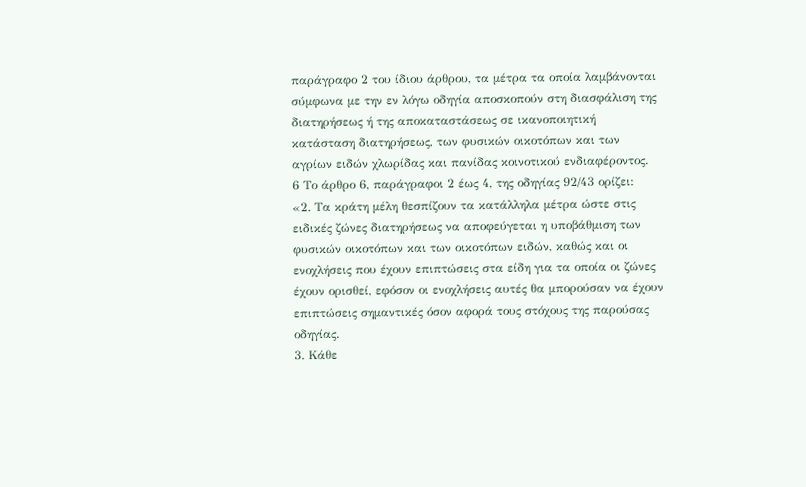παράγραφο 2 του ίδιου άρθρου, τα μέτρα τα οποία λαμβάνονται σύμφωνα με την εν λόγω οδηγία αποσκοπούν στη διασφάλιση της διατηρήσεως ή της αποκαταστάσεως σε ικανοποιητική κατάσταση διατηρήσεως, των φυσικών οικοτόπων και των αγρίων ειδών χλωρίδας και πανίδας κοινοτικού ενδιαφέροντος.
6 Το άρθρο 6, παράγραφοι 2 έως 4, της οδηγίας 92/43 ορίζει:
«2. Τα κράτη μέλη θεσπίζουν τα κατάλληλα μέτρα ώστε στις ειδικές ζώνες διατηρήσεως να αποφεύγεται η υποβάθμιση των φυσικών οικοτόπων και των οικοτόπων ειδών, καθώς και οι ενοχλήσεις που έχουν επιπτώσεις στα είδη για τα οποία οι ζώνες έχουν ορισθεί, εφόσον οι ενοχλήσεις αυτές θα μπορούσαν να έχουν επιπτώσεις σημαντικές όσον αφορά τους στόχους της παρούσας οδηγίας.
3. Κάθε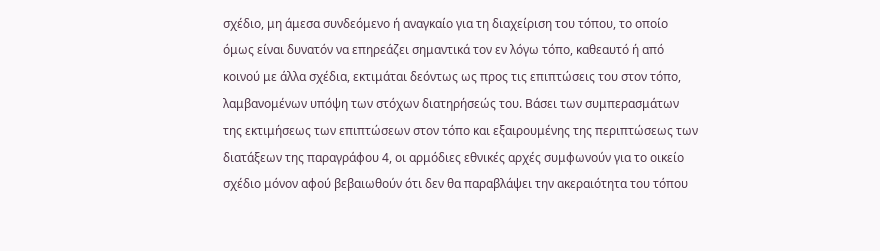σχέδιο, μη άμεσα συνδεόμενο ή αναγκαίο για τη διαχείριση του τόπου, το οποίο όμως είναι δυνατόν να επηρεάζει σημαντικά τον εν λόγω τόπο, καθεαυτό ή από κοινού με άλλα σχέδια, εκτιμάται δεόντως ως προς τις επιπτώσεις του στον τόπο, λαμβανομένων υπόψη των στόχων διατηρήσεώς του. Βάσει των συμπερασμάτων της εκτιμήσεως των επιπτώσεων στον τόπο και εξαιρουμένης της περιπτώσεως των διατάξεων της παραγράφου 4, οι αρμόδιες εθνικές αρχές συμφωνούν για το οικείο σχέδιο μόνον αφού βεβαιωθούν ότι δεν θα παραβλάψει την ακεραιότητα του τόπου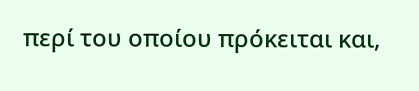περί του οποίου πρόκειται και,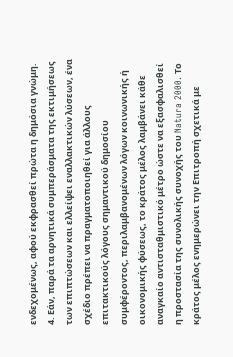ενδεχομένως, αφού εκφρασθεί πρώτα η δημόσια γνώμη.
4. Εάν, παρά τα αρνητικά συμπεράσματα της εκτιμήσεως των επιπτώσεων και ελλείψει εναλλακτικών λύσεων, ένα σχέδιο πρέπει να πραγματοποιηθεί για άλλους επιτακτικούς λόγους σημαντικού δημοσίου συμφέροντος, περιλαμβανομένων λόγων κοινωνικής ή οικονομικής φύσεως, το κράτος μέλος λαμβάνει κάθε αναγκαίο αντισταθμιστικό μέτρο ώστε να εξασφαλισθεί η προστασία της συνολικής συνοχής του Natura 2000. Το κράτος μέλος ενημερώνει την Επιτροπή σχετικά με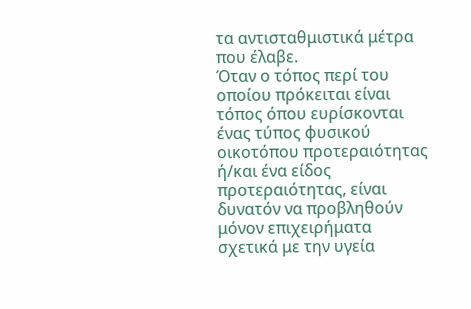τα αντισταθμιστικά μέτρα που έλαβε.
Όταν ο τόπος περί του οποίου πρόκειται είναι τόπος όπου ευρίσκονται ένας τύπος φυσικού οικοτόπου προτεραιότητας ή/και ένα είδος προτεραιότητας, είναι δυνατόν να προβληθούν μόνον επιχειρήματα σχετικά με την υγεία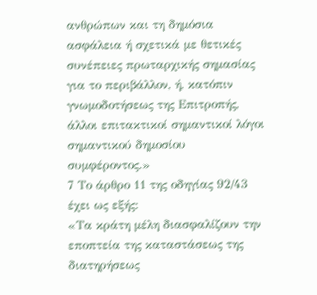ανθρώπων και τη δημόσια ασφάλεια ή σχετικά με θετικές συνέπειες πρωταρχικής σημασίας για το περιβάλλον, ή, κατόπιν γνωμοδοτήσεως της Επιτροπής, άλλοι επιτακτικοί σημαντικοί λόγοι σημαντικού δημοσίου συμφέροντος.»
7 Το άρθρο 11 της οδηγίας 92/43 έχει ως εξής:
«Τα κράτη μέλη διασφαλίζουν την εποπτεία της καταστάσεως της διατηρήσεως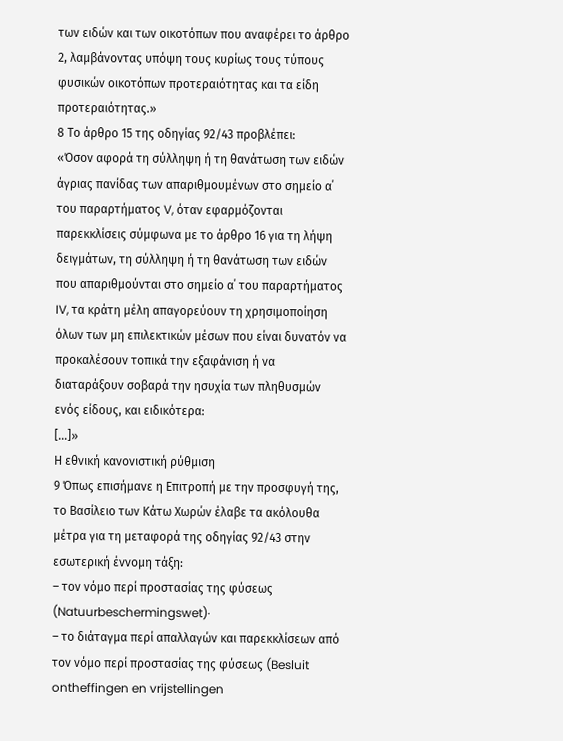των ειδών και των οικοτόπων που αναφέρει το άρθρο 2, λαμβάνοντας υπόψη τους κυρίως τους τύπους φυσικών οικοτόπων προτεραιότητας και τα είδη προτεραιότητας.»
8 Το άρθρο 15 της οδηγίας 92/43 προβλέπει:
«Όσον αφορά τη σύλληψη ή τη θανάτωση των ειδών άγριας πανίδας των απαριθμουμένων στο σημείο α΄ του παραρτήματος V, όταν εφαρμόζονται παρεκκλίσεις σύμφωνα με το άρθρο 16 για τη λήψη δειγμάτων, τη σύλληψη ή τη θανάτωση των ειδών που απαριθμούνται στο σημείο α΄ του παραρτήματος IV, τα κράτη μέλη απαγορεύουν τη χρησιμοποίηση όλων των μη επιλεκτικών μέσων που είναι δυνατόν να προκαλέσουν τοπικά την εξαφάνιση ή να διαταράξουν σοβαρά την ησυχία των πληθυσμών ενός είδους, και ειδικότερα:
[…]»
Η εθνική κανονιστική ρύθμιση
9 Όπως επισήμανε η Επιτροπή με την προσφυγή της, το Βασίλειο των Κάτω Χωρών έλαβε τα ακόλουθα μέτρα για τη μεταφορά της οδηγίας 92/43 στην εσωτερική έννομη τάξη:
– τον νόμο περί προστασίας της φύσεως (Natuurbeschermingswet)·
– το διάταγμα περί απαλλαγών και παρεκκλίσεων από τον νόμο περί προστασίας της φύσεως (Besluit ontheffingen en vrijstellingen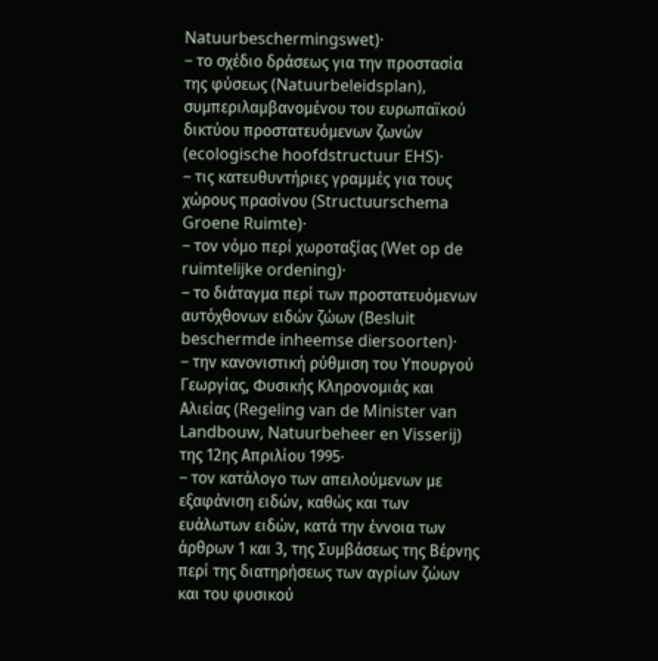Natuurbeschermingswet)·
– το σχέδιο δράσεως για την προστασία της φύσεως (Natuurbeleidsplan), συμπεριλαμβανομένου του ευρωπαϊκού δικτύου προστατευόμενων ζωνών (ecologische hoofdstructuur EHS)·
– τις κατευθυντήριες γραμμές για τους χώρους πρασίνου (Structuurschema Groene Ruimte)·
– τον νόμο περί χωροταξίας (Wet op de ruimtelijke ordening)·
– το διάταγμα περί των προστατευόμενων αυτόχθονων ειδών ζώων (Besluit beschermde inheemse diersoorten)·
– την κανονιστική ρύθμιση του Υπουργού Γεωργίας, Φυσικής Κληρονομιάς και Αλιείας (Regeling van de Minister van Landbouw, Natuurbeheer en Visserij) της 12ης Απριλίου 1995·
– τον κατάλογο των απειλούμενων με εξαφάνιση ειδών, καθώς και των ευάλωτων ειδών, κατά την έννοια των άρθρων 1 και 3, της Συμβάσεως της Βέρνης περί της διατηρήσεως των αγρίων ζώων και του φυσικού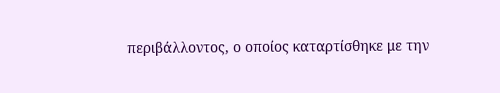περιβάλλοντος, ο οποίος καταρτίσθηκε με την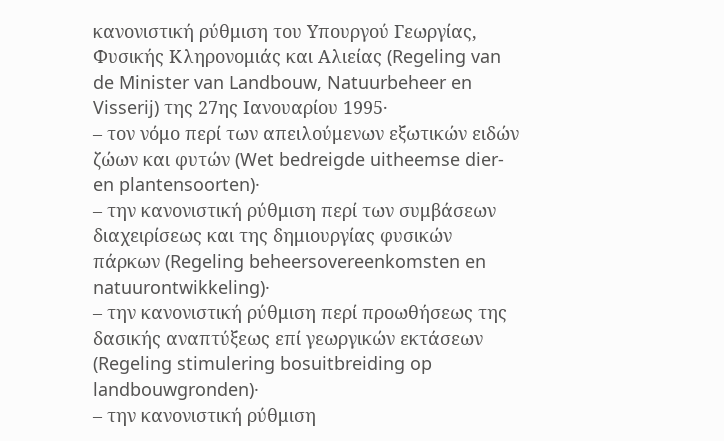κανονιστική ρύθμιση του Υπουργού Γεωργίας, Φυσικής Κληρονομιάς και Αλιείας (Regeling van de Minister van Landbouw, Natuurbeheer en Visserij) της 27ης Ιανουαρίου 1995·
– τον νόμο περί των απειλούμενων εξωτικών ειδών ζώων και φυτών (Wet bedreigde uitheemse dier- en plantensoorten)·
– την κανονιστική ρύθμιση περί των συμβάσεων διαχειρίσεως και της δημιουργίας φυσικών πάρκων (Regeling beheersovereenkomsten en natuurontwikkeling)·
– την κανονιστική ρύθμιση περί προωθήσεως της δασικής αναπτύξεως επί γεωργικών εκτάσεων (Regeling stimulering bosuitbreiding op landbouwgronden)·
– την κανονιστική ρύθμιση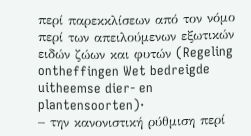περί παρεκκλίσεων από τον νόμο περί των απειλούμενων εξωτικών ειδών ζώων και φυτών (Regeling ontheffingen Wet bedreigde uitheemse dier- en plantensoorten)·
– την κανονιστική ρύθμιση περί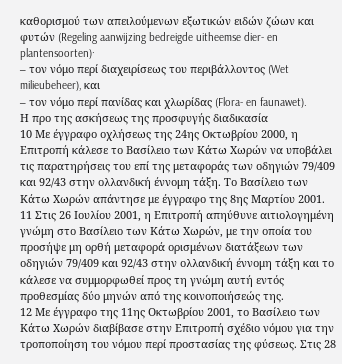καθορισμού των απειλούμενων εξωτικών ειδών ζώων και φυτών (Regeling aanwijzing bedreigde uitheemse dier- en plantensoorten)·
– τον νόμο περί διαχειρίσεως του περιβάλλοντος (Wet milieubeheer), και
– τον νόμο περί πανίδας και χλωρίδας (Flora- en faunawet).
Η προ της ασκήσεως της προσφυγής διαδικασία
10 Με έγγραφο οχλήσεως της 24ης Οκτωβρίου 2000, η Επιτροπή κάλεσε το Βασίλειο των Κάτω Χωρών να υποβάλει τις παρατηρήσεις του επί της μεταφοράς των οδηγιών 79/409 και 92/43 στην ολλανδική έννομη τάξη. Το Βασίλειο των Κάτω Χωρών απάντησε με έγγραφο της 8ης Μαρτίου 2001.
11 Στις 26 Ιουλίου 2001, η Επιτροπή απηύθυνε αιτιολογημένη γνώμη στο Βασίλειο των Κάτω Χωρών, με την οποία του προσήψε μη ορθή μεταφορά ορισμένων διατάξεων των οδηγιών 79/409 και 92/43 στην ολλανδική έννομη τάξη και το κάλεσε να συμμορφωθεί προς τη γνώμη αυτή εντός προθεσμίας δύο μηνών από της κοινοποιήσεώς της.
12 Με έγγραφο της 11ης Οκτωβρίου 2001, το Βασίλειο των Κάτω Χωρών διαβίβασε στην Επιτροπή σχέδιο νόμου για την τροποποίηση του νόμου περί προστασίας της φύσεως. Στις 28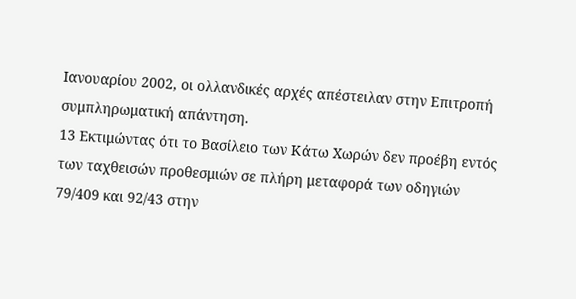Ιανουαρίου 2002, οι ολλανδικές αρχές απέστειλαν στην Επιτροπή συμπληρωματική απάντηση.
13 Εκτιμώντας ότι το Βασίλειο των Κάτω Χωρών δεν προέβη εντός των ταχθεισών προθεσμιών σε πλήρη μεταφορά των οδηγιών 79/409 και 92/43 στην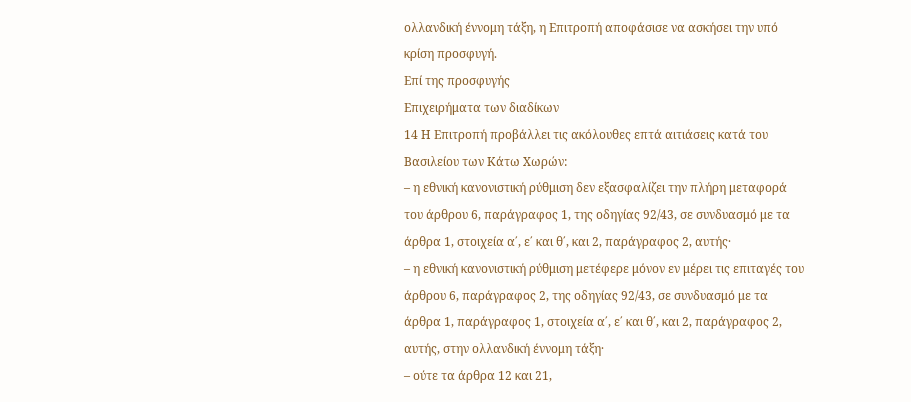ολλανδική έννομη τάξη, η Επιτροπή αποφάσισε να ασκήσει την υπό κρίση προσφυγή.
Επί της προσφυγής
Επιχειρήματα των διαδίκων
14 Η Επιτροπή προβάλλει τις ακόλουθες επτά αιτιάσεις κατά του Βασιλείου των Κάτω Χωρών:
– η εθνική κανονιστική ρύθμιση δεν εξασφαλίζει την πλήρη μεταφορά του άρθρου 6, παράγραφος 1, της οδηγίας 92/43, σε συνδυασμό με τα άρθρα 1, στοιχεία α΄, ε΄ και θ΄, και 2, παράγραφος 2, αυτής·
– η εθνική κανονιστική ρύθμιση μετέφερε μόνον εν μέρει τις επιταγές του άρθρου 6, παράγραφος 2, της οδηγίας 92/43, σε συνδυασμό με τα άρθρα 1, παράγραφος 1, στοιχεία α΄, ε΄ και θ΄, και 2, παράγραφος 2, αυτής, στην ολλανδική έννομη τάξη·
– ούτε τα άρθρα 12 και 21,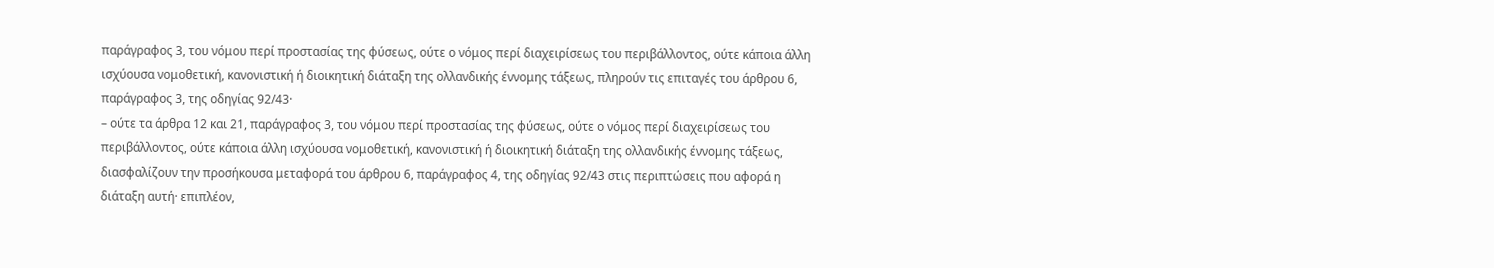παράγραφος 3, του νόμου περί προστασίας της φύσεως, ούτε ο νόμος περί διαχειρίσεως του περιβάλλοντος, ούτε κάποια άλλη ισχύουσα νομοθετική, κανονιστική ή διοικητική διάταξη της ολλανδικής έννομης τάξεως, πληρούν τις επιταγές του άρθρου 6, παράγραφος 3, της οδηγίας 92/43·
– ούτε τα άρθρα 12 και 21, παράγραφος 3, του νόμου περί προστασίας της φύσεως, ούτε ο νόμος περί διαχειρίσεως του περιβάλλοντος, ούτε κάποια άλλη ισχύουσα νομοθετική, κανονιστική ή διοικητική διάταξη της ολλανδικής έννομης τάξεως, διασφαλίζουν την προσήκουσα μεταφορά του άρθρου 6, παράγραφος 4, της οδηγίας 92/43 στις περιπτώσεις που αφορά η διάταξη αυτή· επιπλέον,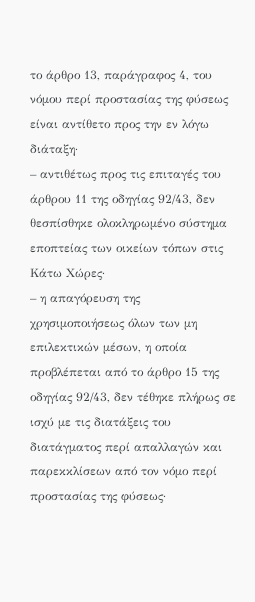το άρθρο 13, παράγραφος 4, του νόμου περί προστασίας της φύσεως είναι αντίθετο προς την εν λόγω διάταξη·
– αντιθέτως προς τις επιταγές του άρθρου 11 της οδηγίας 92/43, δεν θεσπίσθηκε ολοκληρωμένο σύστημα εποπτείας των οικείων τόπων στις Κάτω Χώρες·
– η απαγόρευση της χρησιμοποιήσεως όλων των μη επιλεκτικών μέσων, η οποία προβλέπεται από το άρθρο 15 της οδηγίας 92/43, δεν τέθηκε πλήρως σε ισχύ με τις διατάξεις του διατάγματος περί απαλλαγών και παρεκκλίσεων από τον νόμο περί προστασίας της φύσεως·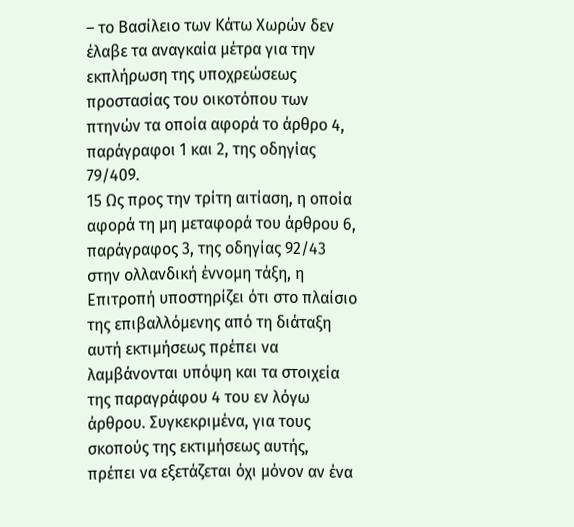– το Βασίλειο των Κάτω Χωρών δεν έλαβε τα αναγκαία μέτρα για την εκπλήρωση της υποχρεώσεως προστασίας του οικοτόπου των πτηνών τα οποία αφορά το άρθρο 4, παράγραφοι 1 και 2, της οδηγίας 79/409.
15 Ως προς την τρίτη αιτίαση, η οποία αφορά τη μη μεταφορά του άρθρου 6, παράγραφος 3, της οδηγίας 92/43 στην ολλανδική έννομη τάξη, η Επιτροπή υποστηρίζει ότι στο πλαίσιο της επιβαλλόμενης από τη διάταξη αυτή εκτιμήσεως πρέπει να λαμβάνονται υπόψη και τα στοιχεία της παραγράφου 4 του εν λόγω άρθρου. Συγκεκριμένα, για τους σκοπούς της εκτιμήσεως αυτής, πρέπει να εξετάζεται όχι μόνον αν ένα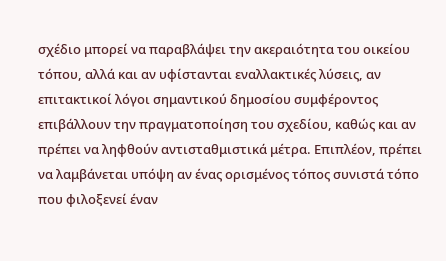σχέδιο μπορεί να παραβλάψει την ακεραιότητα του οικείου τόπου, αλλά και αν υφίστανται εναλλακτικές λύσεις, αν επιτακτικοί λόγοι σημαντικού δημοσίου συμφέροντος επιβάλλουν την πραγματοποίηση του σχεδίου, καθώς και αν πρέπει να ληφθούν αντισταθμιστικά μέτρα. Επιπλέον, πρέπει να λαμβάνεται υπόψη αν ένας ορισμένος τόπος συνιστά τόπο που φιλοξενεί έναν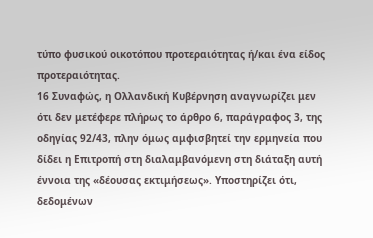τύπο φυσικού οικοτόπου προτεραιότητας ή/και ένα είδος προτεραιότητας.
16 Συναφώς, η Ολλανδική Κυβέρνηση αναγνωρίζει μεν ότι δεν μετέφερε πλήρως το άρθρο 6, παράγραφος 3, της οδηγίας 92/43, πλην όμως αμφισβητεί την ερμηνεία που δίδει η Επιτροπή στη διαλαμβανόμενη στη διάταξη αυτή έννοια της «δέουσας εκτιμήσεως». Υποστηρίζει ότι, δεδομένων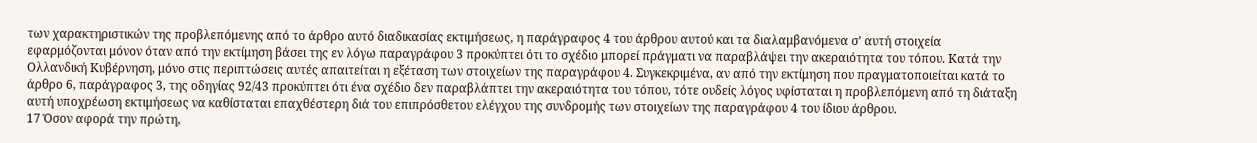των χαρακτηριστικών της προβλεπόμενης από το άρθρο αυτό διαδικασίας εκτιμήσεως, η παράγραφος 4 του άρθρου αυτού και τα διαλαμβανόμενα σ’ αυτή στοιχεία εφαρμόζονται μόνον όταν από την εκτίμηση βάσει της εν λόγω παραγράφου 3 προκύπτει ότι το σχέδιο μπορεί πράγματι να παραβλάψει την ακεραιότητα του τόπου. Κατά την Ολλανδική Κυβέρνηση, μόνο στις περιπτώσεις αυτές απαιτείται η εξέταση των στοιχείων της παραγράφου 4. Συγκεκριμένα, αν από την εκτίμηση που πραγματοποιείται κατά το άρθρο 6, παράγραφος 3, της οδηγίας 92/43 προκύπτει ότι ένα σχέδιο δεν παραβλάπτει την ακεραιότητα του τόπου, τότε ουδείς λόγος υφίσταται η προβλεπόμενη από τη διάταξη αυτή υποχρέωση εκτιμήσεως να καθίσταται επαχθέστερη διά του επιπρόσθετου ελέγχου της συνδρομής των στοιχείων της παραγράφου 4 του ίδιου άρθρου.
17 Όσον αφορά την πρώτη,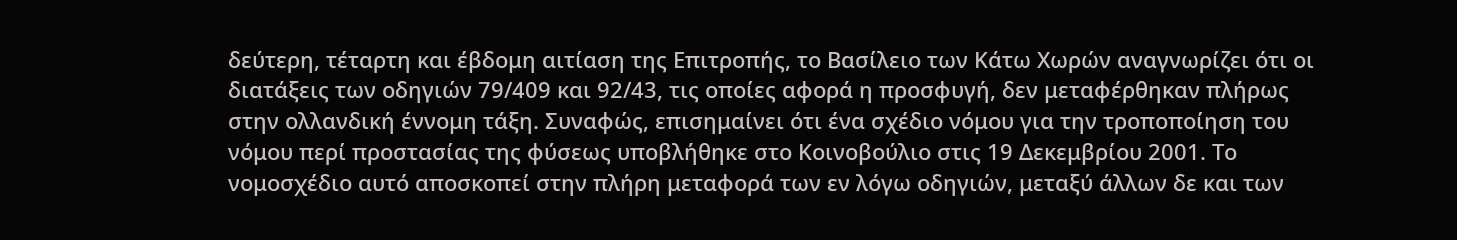δεύτερη, τέταρτη και έβδομη αιτίαση της Επιτροπής, το Βασίλειο των Κάτω Χωρών αναγνωρίζει ότι οι διατάξεις των οδηγιών 79/409 και 92/43, τις οποίες αφορά η προσφυγή, δεν μεταφέρθηκαν πλήρως στην ολλανδική έννομη τάξη. Συναφώς, επισημαίνει ότι ένα σχέδιο νόμου για την τροποποίηση του νόμου περί προστασίας της φύσεως υποβλήθηκε στο Κοινοβούλιο στις 19 Δεκεμβρίου 2001. Το νομοσχέδιο αυτό αποσκοπεί στην πλήρη μεταφορά των εν λόγω οδηγιών, μεταξύ άλλων δε και των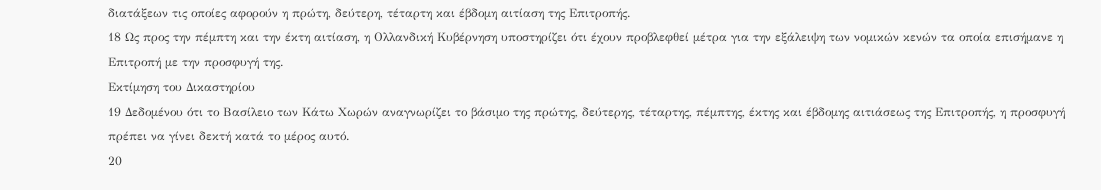διατάξεων τις οποίες αφορούν η πρώτη, δεύτερη, τέταρτη και έβδομη αιτίαση της Επιτροπής.
18 Ως προς την πέμπτη και την έκτη αιτίαση, η Ολλανδική Κυβέρνηση υποστηρίζει ότι έχουν προβλεφθεί μέτρα για την εξάλειψη των νομικών κενών τα οποία επισήμανε η Επιτροπή με την προσφυγή της.
Εκτίμηση του Δικαστηρίου
19 Δεδομένου ότι το Βασίλειο των Κάτω Χωρών αναγνωρίζει το βάσιμο της πρώτης, δεύτερης, τέταρτης, πέμπτης, έκτης και έβδομης αιτιάσεως της Επιτροπής, η προσφυγή πρέπει να γίνει δεκτή κατά το μέρος αυτό.
20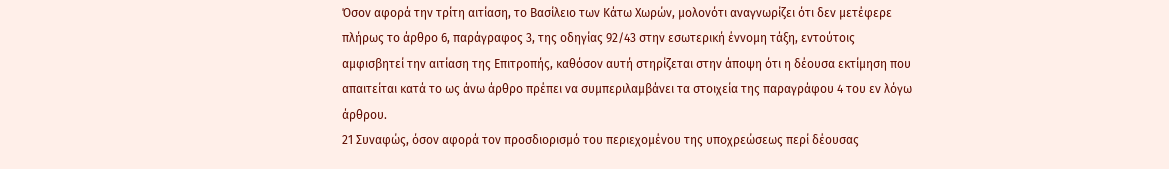Όσον αφορά την τρίτη αιτίαση, το Βασίλειο των Κάτω Χωρών, μολονότι αναγνωρίζει ότι δεν μετέφερε πλήρως το άρθρο 6, παράγραφος 3, της οδηγίας 92/43 στην εσωτερική έννομη τάξη, εντούτοις αμφισβητεί την αιτίαση της Επιτροπής, καθόσον αυτή στηρίζεται στην άποψη ότι η δέουσα εκτίμηση που απαιτείται κατά το ως άνω άρθρο πρέπει να συμπεριλαμβάνει τα στοιχεία της παραγράφου 4 του εν λόγω άρθρου.
21 Συναφώς, όσον αφορά τον προσδιορισμό του περιεχομένου της υποχρεώσεως περί δέουσας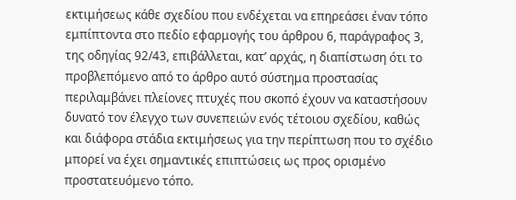εκτιμήσεως κάθε σχεδίου που ενδέχεται να επηρεάσει έναν τόπο εμπίπτοντα στο πεδίο εφαρμογής του άρθρου 6, παράγραφος 3, της οδηγίας 92/43, επιβάλλεται, κατ’ αρχάς, η διαπίστωση ότι το προβλεπόμενο από το άρθρο αυτό σύστημα προστασίας περιλαμβάνει πλείονες πτυχές που σκοπό έχουν να καταστήσουν δυνατό τον έλεγχο των συνεπειών ενός τέτοιου σχεδίου, καθώς και διάφορα στάδια εκτιμήσεως για την περίπτωση που το σχέδιο μπορεί να έχει σημαντικές επιπτώσεις ως προς ορισμένο προστατευόμενο τόπο.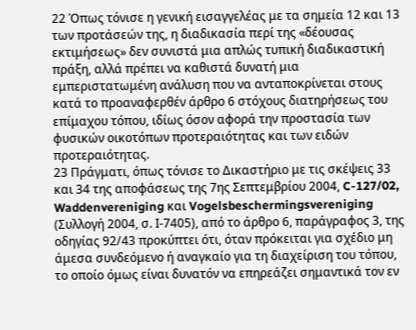22 Όπως τόνισε η γενική εισαγγελέας με τα σημεία 12 και 13 των προτάσεών της, η διαδικασία περί της «δέουσας εκτιμήσεως» δεν συνιστά μια απλώς τυπική διαδικαστική πράξη, αλλά πρέπει να καθιστά δυνατή μια εμπεριστατωμένη ανάλυση που να ανταποκρίνεται στους κατά το προαναφερθέν άρθρο 6 στόχους διατηρήσεως του επίμαχου τόπου, ιδίως όσον αφορά την προστασία των φυσικών οικοτόπων προτεραιότητας και των ειδών προτεραιότητας.
23 Πράγματι, όπως τόνισε το Δικαστήριο με τις σκέψεις 33 και 34 της αποφάσεως της 7ης Σεπτεμβρίου 2004, C-127/02, Waddenvereniging και Vogelsbeschermingsvereniging (Συλλογή 2004, σ. Ι-7405), από το άρθρο 6, παράγραφος 3, της οδηγίας 92/43 προκύπτει ότι, όταν πρόκειται για σχέδιο μη άμεσα συνδεόμενο ή αναγκαίο για τη διαχείριση του τόπου, το οποίο όμως είναι δυνατόν να επηρεάζει σημαντικά τον εν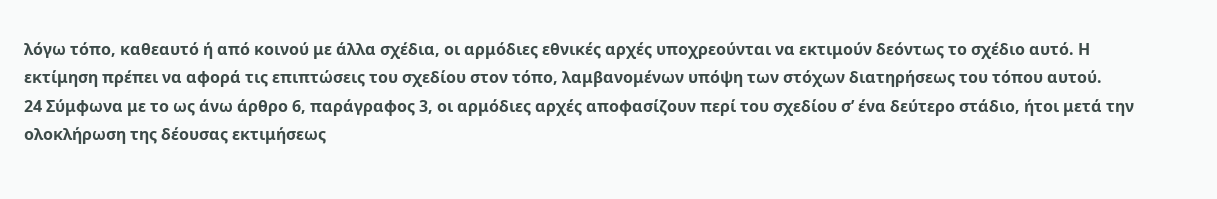λόγω τόπο, καθεαυτό ή από κοινού με άλλα σχέδια, οι αρμόδιες εθνικές αρχές υποχρεούνται να εκτιμούν δεόντως το σχέδιο αυτό. Η εκτίμηση πρέπει να αφορά τις επιπτώσεις του σχεδίου στον τόπο, λαμβανομένων υπόψη των στόχων διατηρήσεως του τόπου αυτού.
24 Σύμφωνα με το ως άνω άρθρο 6, παράγραφος 3, οι αρμόδιες αρχές αποφασίζουν περί του σχεδίου σ’ ένα δεύτερο στάδιο, ήτοι μετά την ολοκλήρωση της δέουσας εκτιμήσεως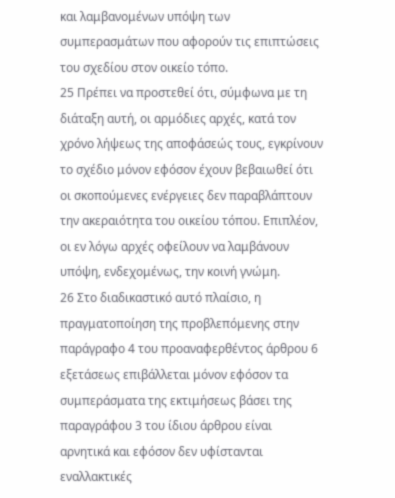και λαμβανομένων υπόψη των συμπερασμάτων που αφορούν τις επιπτώσεις του σχεδίου στον οικείο τόπο.
25 Πρέπει να προστεθεί ότι, σύμφωνα με τη διάταξη αυτή, οι αρμόδιες αρχές, κατά τον χρόνο λήψεως της αποφάσεώς τους, εγκρίνουν το σχέδιο μόνον εφόσον έχουν βεβαιωθεί ότι οι σκοπούμενες ενέργειες δεν παραβλάπτουν την ακεραιότητα του οικείου τόπου. Επιπλέον, οι εν λόγω αρχές οφείλουν να λαμβάνουν υπόψη, ενδεχομένως, την κοινή γνώμη.
26 Στο διαδικαστικό αυτό πλαίσιο, η πραγματοποίηση της προβλεπόμενης στην παράγραφο 4 του προαναφερθέντος άρθρου 6 εξετάσεως επιβάλλεται μόνον εφόσον τα συμπεράσματα της εκτιμήσεως βάσει της παραγράφου 3 του ίδιου άρθρου είναι αρνητικά και εφόσον δεν υφίστανται εναλλακτικές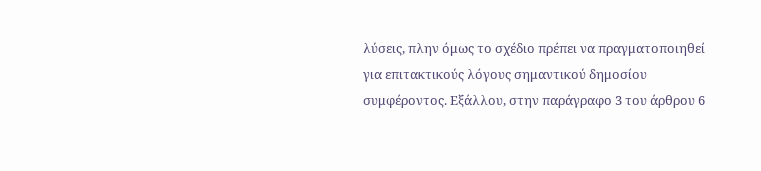λύσεις, πλην όμως το σχέδιο πρέπει να πραγματοποιηθεί για επιτακτικούς λόγους σημαντικού δημοσίου συμφέροντος. Εξάλλου, στην παράγραφο 3 του άρθρου 6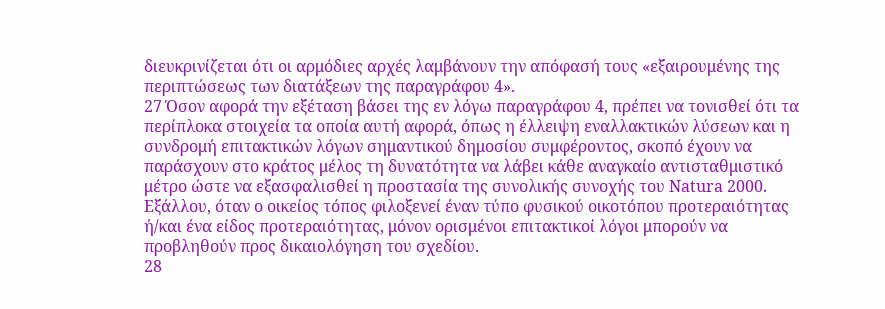διευκρινίζεται ότι οι αρμόδιες αρχές λαμβάνουν την απόφασή τους «εξαιρουμένης της περιπτώσεως των διατάξεων της παραγράφου 4».
27 Όσον αφορά την εξέταση βάσει της εν λόγω παραγράφου 4, πρέπει να τονισθεί ότι τα περίπλοκα στοιχεία τα οποία αυτή αφορά, όπως η έλλειψη εναλλακτικών λύσεων και η συνδρομή επιτακτικών λόγων σημαντικού δημοσίου συμφέροντος, σκοπό έχουν να παράσχουν στο κράτος μέλος τη δυνατότητα να λάβει κάθε αναγκαίο αντισταθμιστικό μέτρο ώστε να εξασφαλισθεί η προστασία της συνολικής συνοχής του Natura 2000. Εξάλλου, όταν ο οικείος τόπος φιλοξενεί έναν τύπο φυσικού οικοτόπου προτεραιότητας ή/και ένα είδος προτεραιότητας, μόνον ορισμένοι επιτακτικοί λόγοι μπορούν να προβληθούν προς δικαιολόγηση του σχεδίου.
28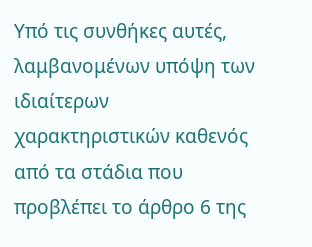Υπό τις συνθήκες αυτές, λαμβανομένων υπόψη των ιδιαίτερων χαρακτηριστικών καθενός από τα στάδια που προβλέπει το άρθρο 6 της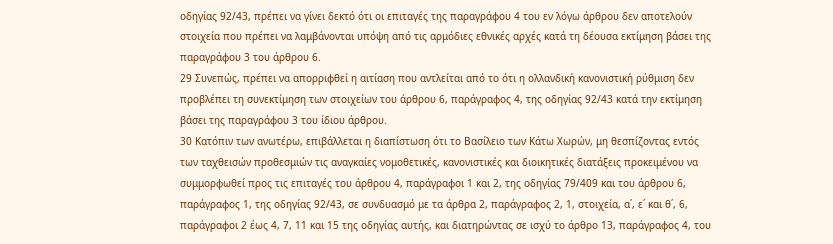οδηγίας 92/43, πρέπει να γίνει δεκτό ότι οι επιταγές της παραγράφου 4 του εν λόγω άρθρου δεν αποτελούν στοιχεία που πρέπει να λαμβάνονται υπόψη από τις αρμόδιες εθνικές αρχές κατά τη δέουσα εκτίμηση βάσει της παραγράφου 3 του άρθρου 6.
29 Συνεπώς, πρέπει να απορριφθεί η αιτίαση που αντλείται από το ότι η ολλανδική κανονιστική ρύθμιση δεν προβλέπει τη συνεκτίμηση των στοιχείων του άρθρου 6, παράγραφος 4, της οδηγίας 92/43 κατά την εκτίμηση βάσει της παραγράφου 3 του ίδιου άρθρου.
30 Κατόπιν των ανωτέρω, επιβάλλεται η διαπίστωση ότι το Βασίλειο των Κάτω Χωρών, μη θεσπίζοντας εντός των ταχθεισών προθεσμιών τις αναγκαίες νομοθετικές, κανονιστικές και διοικητικές διατάξεις προκειμένου να συμμορφωθεί προς τις επιταγές του άρθρου 4, παράγραφοι 1 και 2, της οδηγίας 79/409 και του άρθρου 6, παράγραφος 1, της οδηγίας 92/43, σε συνδυασμό με τα άρθρα 2, παράγραφος 2, 1, στοιχεία, α΄, ε΄ και θ΄, 6, παράγραφοι 2 έως 4, 7, 11 και 15 της οδηγίας αυτής, και διατηρώντας σε ισχύ το άρθρο 13, παράγραφος 4, του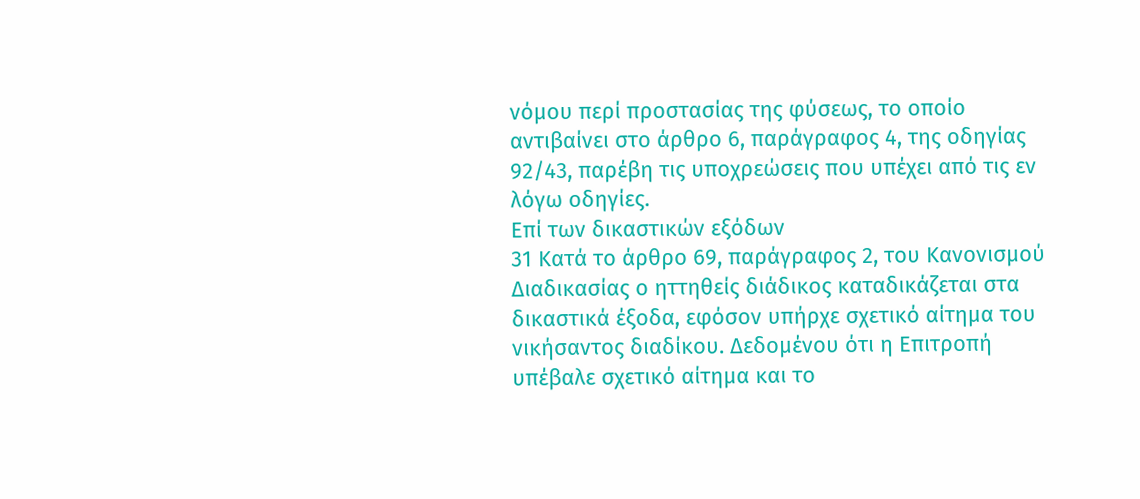νόμου περί προστασίας της φύσεως, το οποίο αντιβαίνει στο άρθρο 6, παράγραφος 4, της οδηγίας 92/43, παρέβη τις υποχρεώσεις που υπέχει από τις εν λόγω οδηγίες.
Επί των δικαστικών εξόδων
31 Κατά το άρθρο 69, παράγραφος 2, του Κανονισμού Διαδικασίας ο ηττηθείς διάδικος καταδικάζεται στα δικαστικά έξοδα, εφόσον υπήρχε σχετικό αίτημα του νικήσαντος διαδίκου. Δεδομένου ότι η Επιτροπή υπέβαλε σχετικό αίτημα και το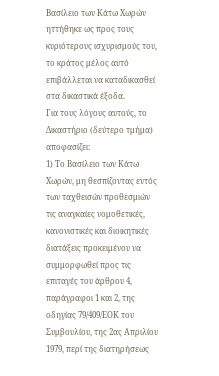Βασίλειο των Κάτω Χωρών ηττήθηκε ως προς τους κυριότερους ισχυρισμούς του, το κράτος μέλος αυτό επιβάλλεται να καταδικασθεί στα δικαστικά έξοδα.
Για τους λόγους αυτούς, το Δικαστήριο (δεύτερο τμήμα) αποφασίζει:
1) Το Βασίλειο των Κάτω Χωρών, μη θεσπίζοντας εντός των ταχθεισών προθεσμιών τις αναγκαίες νομοθετικές, κανονιστικές και διοικητικές διατάξεις προκειμένου να συμμορφωθεί προς τις επιταγές του άρθρου 4, παράγραφοι 1 και 2, της οδηγίας 79/409/ΕΟΚ του Συμβουλίου, της 2ας Απριλίου 1979, περί της διατηρήσεως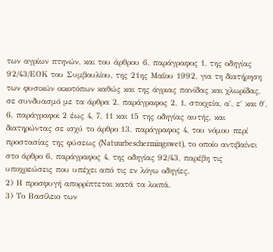των αγρίων πτηνών, και του άρθρου 6, παράγραφος 1, της οδηγίας 92/43/ΕΟΚ του Συμβουλίου, της 21ης Μαΐου 1992, για τη διατήρηση των φυσικών οικοτόπων καθώς και της άγριας πανίδας και χλωρίδας, σε συνδυασμό με τα άρθρα 2, παράγραφος 2, 1, στοιχεία, α΄, ε΄ και θ΄, 6, παράγραφοι 2 έως 4, 7, 11 και 15 της οδηγίας αυτής, και διατηρώντας σε ισχύ το άρθρο 13, παράγραφος 4, του νόμου περί προστασίας της φύσεως (Natuurbeschermingswet), το οποίο αντιβαίνει στο άρθρο 6, παράγραφος 4, της οδηγίας 92/43, παρέβη τις υποχρεώσεις που υπέχει από τις εν λόγω οδηγίες.
2) Η προσφυγή απορρίπτεται κατά τα λοιπά.
3) Το Βασίλειο των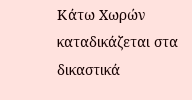Κάτω Χωρών καταδικάζεται στα δικαστικά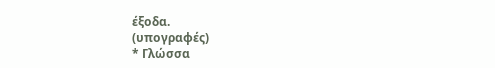έξοδα.
(υπογραφές)
* Γλώσσα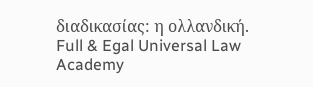διαδικασίας: η ολλανδική.
Full & Egal Universal Law Academy